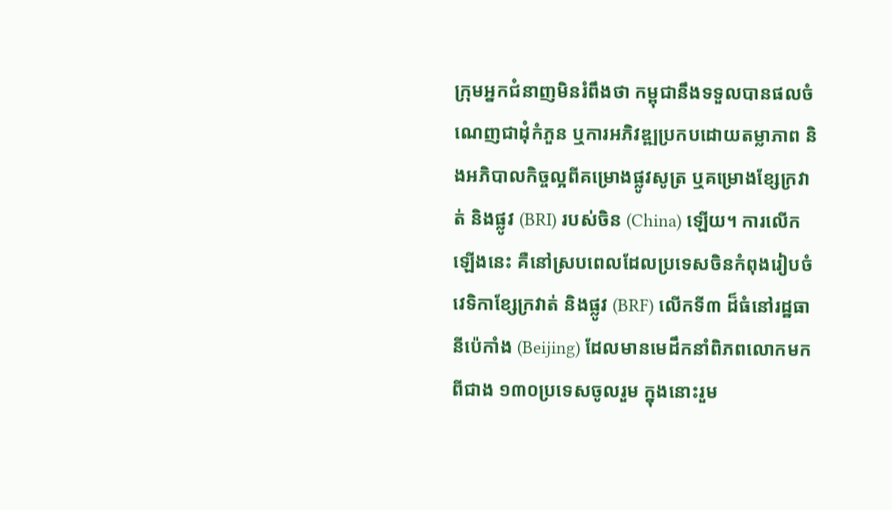ក្រុមអ្នកជំនាញមិនរំពឹងថា កម្ពុជានឹងទទួលបានផលចំណេញជាដុំកំភួន ឬការអភិវឌ្ឍប្រកបដោយតម្លាភាព និងអភិបាលកិច្ចល្អពីគម្រោងផ្លូវសូត្រ ឬគម្រោងខ្សែក្រវាត់ និងផ្លូវ (BRI) របស់ចិន (China) ឡើយ។ ការលើកឡើងនេះ គឺនៅស្របពេលដែលប្រទេសចិនកំពុងរៀបចំ វេទិកាខ្សែក្រវាត់ និងផ្លូវ (BRF) លើកទី៣ ដ៏ធំនៅរដ្ឋធានីប៉េកាំង (Beijing) ដែលមានមេដឹកនាំពិភពលោកមកពីជាង ១៣០ប្រទេសចូលរួម ក្នុងនោះរួម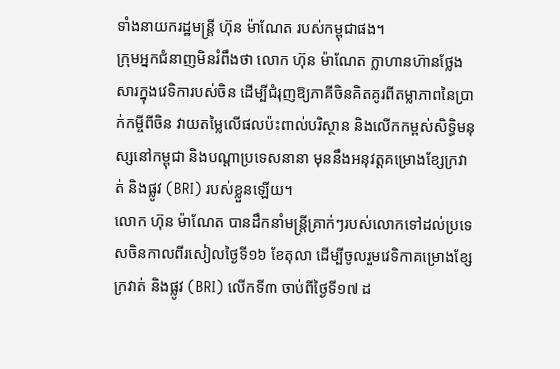ទាំងនាយករដ្ឋមន្ត្រី ហ៊ុន ម៉ាណែត របស់កម្ពុជាផង។
ក្រុមអ្នកជំនាញមិនរំពឹងថា លោក ហ៊ុន ម៉ាណែត ក្លាហានហ៊ានថ្លែងសារក្នុងវេទិការបស់ចិន ដើម្បីជំរុញឱ្យភាគីចិនគិតគូរពីតម្លាភាពនៃប្រាក់កម្ចីពីចិន វាយតម្លៃលើផលប៉ះពាល់បរិស្ថាន និងលើកកម្ពស់សិទ្ធិមនុស្សនៅកម្ពុជា និងបណ្ដាប្រទេសនានា មុននឹងអនុវត្តគម្រោងខ្សែក្រវាត់ និងផ្លូវ (BRI) របស់ខ្លួនឡើយ។
លោក ហ៊ុន ម៉ាណែត បានដឹកនាំមន្ត្រីគ្រាក់ៗរបស់លោកទៅដល់ប្រទេសចិនកាលពីរសៀលថ្ងៃទី១៦ ខែតុលា ដើម្បីចូលរួមវេទិកាគម្រោងខ្សែក្រវាត់ និងផ្លូវ (BRI) លើកទី៣ ចាប់ពីថ្ងៃទី១៧ ដ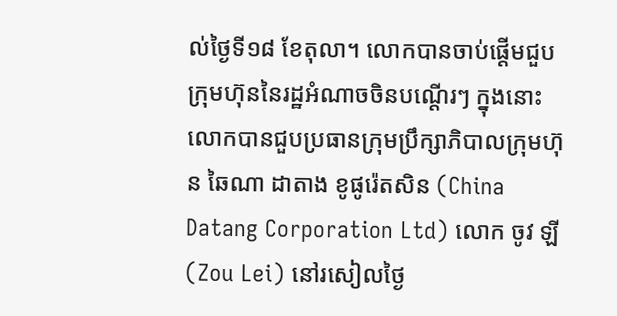ល់ថ្ងៃទី១៨ ខែតុលា។ លោកបានចាប់ផ្ដើមជួបក្រុមហ៊ុននៃរដ្ឋអំណាចចិនបណ្ដើរៗ ក្នុងនោះលោកបានជួបប្រធានក្រុមប្រឹក្សាភិបាលក្រុមហ៊ុន ឆៃណា ដាតាង ខូផូរ៉េតសិន (China Datang Corporation Ltd) លោក ចូវ ឡី (Zou Lei) នៅរសៀលថ្ងៃ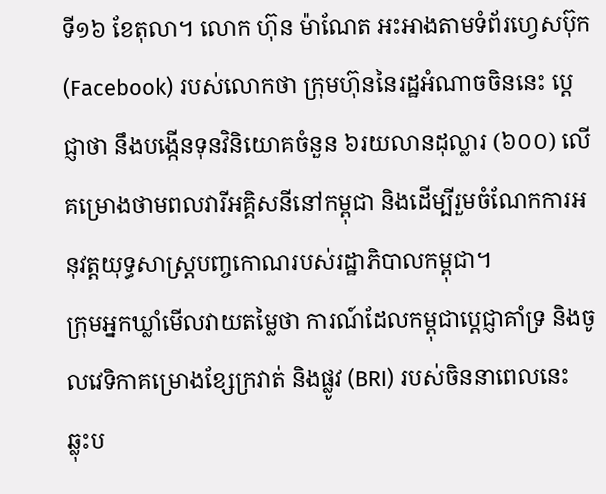ទី១៦ ខែតុលា។ លោក ហ៊ុន ម៉ាណែត អះអាងតាមទំព័រហ្វេសប៊ុក (Facebook) របស់លោកថា ក្រុមហ៊ុននៃរដ្ឋអំណាចចិននេះ ប្ដេជ្ញាថា នឹងបង្កើនទុនវិនិយោគចំនួន ៦រយលានដុល្លារ (៦០០) លើគម្រោងថាមពលវារីអគ្គិសនីនៅកម្ពុជា និងដើម្បីរួមចំណែកការអនុវត្តយុទ្ធសាស្ត្របញ្ចកោណរបស់រដ្ឋាភិបាលកម្ពុជា។
ក្រុមអ្នកឃ្លាំមើលវាយតម្លៃថា ការណ៍ដែលកម្ពុជាប្ដេជ្ញាគាំទ្រ និងចូលវេទិកាគម្រោងខ្សែក្រវាត់ និងផ្លូវ (BRI) របស់ចិននាពេលនេះ ឆ្លុះប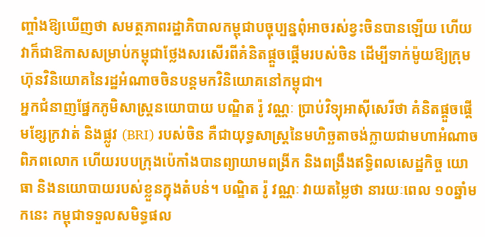ញ្ចាំងឱ្យឃើញថា សមត្ថភាពរដ្ឋាភិបាលកម្ពុជាបច្ចុប្បន្នពុំអាចរស់ខ្វះចិនបានឡើយ ហើយវាក៏ជាឱកាសសម្រាប់កម្ពុជាថ្លែងសរសើរពីគំនិតផ្ដួចផ្ដើមរបស់ចិន ដើម្បីទាក់ម៉ូយឱ្យក្រុមហ៊ុនវិនិយោគនៃរដ្ឋអំណាចចិនបន្តមកវិនិយោគនៅកម្ពុជា។
អ្នកជំនាញផ្នែកភូមិសាស្ត្រនយោបាយ បណ្ឌិត រ៉ូ វណ្ណៈ ប្រាប់វិទ្យុអាស៊ីសេរីថា គំនិតផ្ដួចផ្ដើមខ្សែក្រវាត់ និងផ្លូវ (BRI) របស់ចិន គឺជាយុទ្ធសាស្ត្រនៃមហិច្ឆតាចង់ក្លាយជាមហាអំណាចពិភពលោក ហើយរបបក្រុងប៉េកាំងបានព្យាយាមពង្រីក និងពង្រឹងឥទ្ធិពលសេដ្ឋកិច្ច យោធា និងនយោបាយរបស់ខ្លួនក្នុងតំបន់។ បណ្ឌិត រ៉ូ វណ្ណៈ វាយតម្លៃថា នារយៈពេល ១០ឆ្នាំមកនេះ កម្ពុជាទទួលសមិទ្ធផល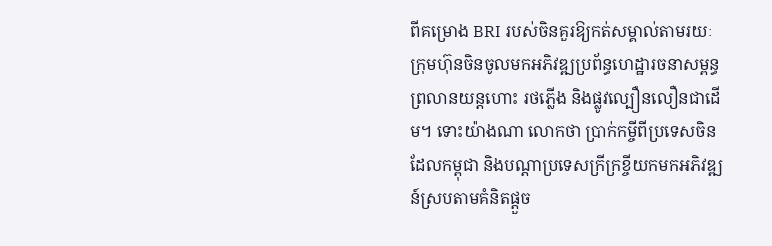ពីគម្រោង BRI របស់ចិនគួរឱ្យកត់សម្គាល់តាមរយៈក្រុមហ៊ុនចិនចូលមកអភិវឌ្ឍប្រព័ន្ធហេដ្ឋារចនាសម្ពន្ធ ព្រលានយន្តហោះ រថភ្លើង និងផ្លូវល្បឿនលឿនជាដើម។ ទោះយ៉ាងណា លោកថា ប្រាក់កម្ចីពីប្រទេសចិនដែលកម្ពុជា និងបណ្ដាប្រទេសក្រីក្រខ្ចីយកមកអភិវឌ្ឍន៍ស្របតាមគំនិតផ្ដួច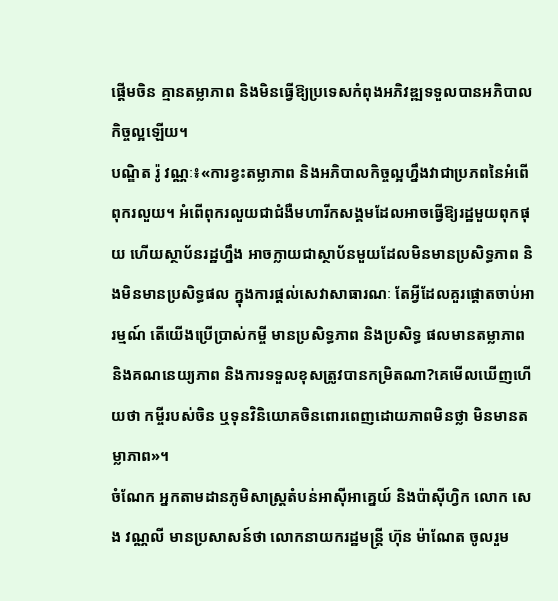ផ្ដើមចិន គ្មានតម្លាភាព និងមិនធ្វើឱ្យប្រទេសកំពុងអភិវឌ្ឍទទួលបានអភិបាលកិច្ចល្អឡើយ។
បណ្ឌិត រ៉ូ វណ្ណៈ៖«ការខ្វះតម្លាភាព និងអភិបាលកិច្ចល្អហ្នឹងវាជាប្រភពនៃអំពើពុករលួយ។ អំពើពុករលួយជាជំងឺមហារីកសង្គមដែលអាចធ្វើឱ្យរដ្ឋមួយពុកផុយ ហើយស្ថាប័នរដ្ឋហ្នឹង អាចក្លាយជាស្ថាប័នមួយដែលមិនមានប្រសិទ្ធភាព និងមិនមានប្រសិទ្ធផល ក្នុងការផ្ដល់សេវាសាធារណៈ តែអ្វីដែលគួរផ្ដោតចាប់អារម្មណ៍ តើយើងប្រើប្រាស់កម្ចី មានប្រសិទ្ធភាព និងប្រសិទ្ធ ផលមានតម្លាភាព និងគណនេយ្យភាព និងការទទួលខុសត្រូវបានកម្រិតណា?គេមើលឃើញហើយថា កម្ចីរបស់ចិន ឬទុនវិនិយោគចិនពោរពេញដោយភាពមិនថ្លា មិនមានតម្លាភាព»។
ចំណែក អ្នកតាមដានភូមិសាស្ត្រតំបន់អាស៊ីអាគ្នេយ៍ និងប៉ាស៊ីហ្វិក លោក សេង វណ្ណលី មានប្រសាសន៍ថា លោកនាយករដ្ឋមន្ត្រី ហ៊ុន ម៉ាណែត ចូលរួម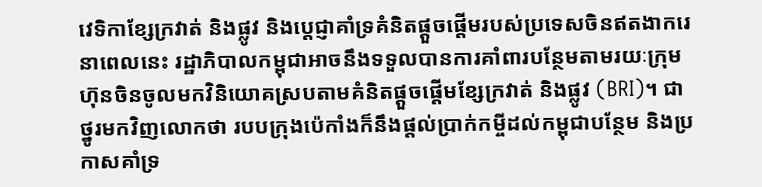វេទិកាខ្សែក្រវាត់ និងផ្លូវ និងប្ដេជ្ញាគាំទ្រគំនិតផ្ដួចផ្ដើមរបស់ប្រទេសចិនឥតងាករេនាពេលនេះ រដ្ឋាភិបាលកម្ពុជាអាចនឹងទទួលបានការគាំពារបន្ថែមតាមរយៈក្រុមហ៊ុនចិនចូលមកវិនិយោគស្របតាមគំនិតផ្ដួចផ្ដើមខ្សែក្រវាត់ និងផ្លូវ (BRI)។ ជាថ្នូរមកវិញលោកថា របបក្រុងប៉េកាំងក៏នឹងផ្ដល់ប្រាក់កម្ចីដល់កម្ពុជាបន្ថែម និងប្រកាសគាំទ្រ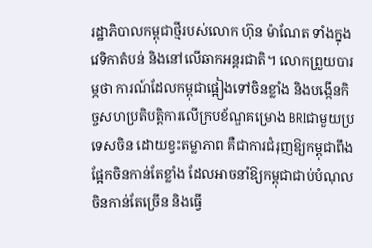រដ្ឋាភិបាលកម្ពុជាថ្មីរបស់លោក ហ៊ុន ម៉ាណែត ទាំងក្នុងវេទិកាតំបន់ និងនៅលើឆាកអន្តរជាតិ។ លោកព្រួយបារម្ភថា ការណ៍ដែលកម្ពុជាផ្អៀងទៅចិនខ្លាំង និងបង្កើនកិច្ចសហប្រតិបត្តិការលើក្របខ័ណ្ឌគម្រោង BRIជាមួយប្រទេសចិន ដោយខ្វះតម្លាភាព គឺជាការជំរុញឱ្យកម្ពុជាពឹងផ្អែកចិនកាន់តែខ្លាំង ដែលអាចនាំឱ្យកម្ពុជាជាប់បំណុលចិនកាន់តែច្រើន និងធ្វើ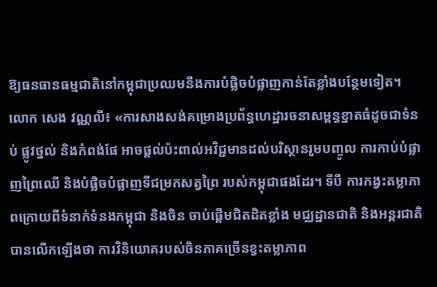ឱ្យធនធានធម្មជាតិនៅកម្ពុជាប្រឈមនឹងការបំផ្លិចបំផ្លាញកាន់តែខ្លាំងបន្ថែមទៀត។
លោក សេង វណ្ណលី៖ «ការសាងសង់គម្រោងប្រព័ន្ធហេដ្ឋារចនាសម្ពន្ធខ្នាតធំដូចជាទំនប់ ផ្លូវថ្នល់ និងកំពង់ផែ អាចផ្ដល់ប៉ះពាល់អវិជ្ជមានដល់បរិស្ថានរួមបញ្ចូល ការកាប់បំផ្លាញព្រៃឈើ និងបំផ្លិចបំផ្លាញទីជម្រកសត្វព្រៃ របស់កម្ពុជាផងដែរ។ ទីបី ការកង្វះតម្លាភាពក្រោយពីទំនាក់ទំនងកម្ពុជា និងចិន ចាប់ផ្ដើមជិតដិតខ្លាំង មជ្ឈដ្ឋានជាតិ និងអន្តរជាតិបានលើកឡើងថា ការវិនិយោគរបស់ចិនភាគច្រើនខ្វះតម្លាភាព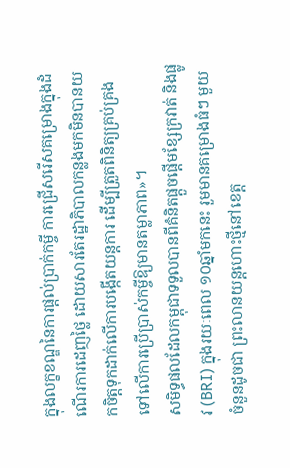ក្នុងលក្ខខណ្ឌនៃការផ្ដល់ប្រាក់កម្ចី ការជ្រើសរើសគម្រោងក្នុងដំណើរការដេញថ្លៃ ដោយសារតែរដ្ឋាភិបាលកន្លងមកមិនបានយកចិត្តទុកដាក់លើការបង្កើតយន្តការ ដើម្បីត្រួតពិនិត្យគ្រប់គ្រង ទៅលើការប្រើប្រាស់កម្ចីឱ្យមានតម្លាភាព»។
សមិទ្ធផលដែលកម្ពុជាទទួលបានពីគំនិតផ្ដួចផ្ដើមខ្សែក្រវាត់ និងផ្លូវ (BRI) ក្នុងរយៈពេល ១០ឆ្នាំមកនេះ រួមមានគម្រោងធំៗ មួយចំនួនដូចជា ព្រះលានយន្តហោះថ្មីនៅខេត្ត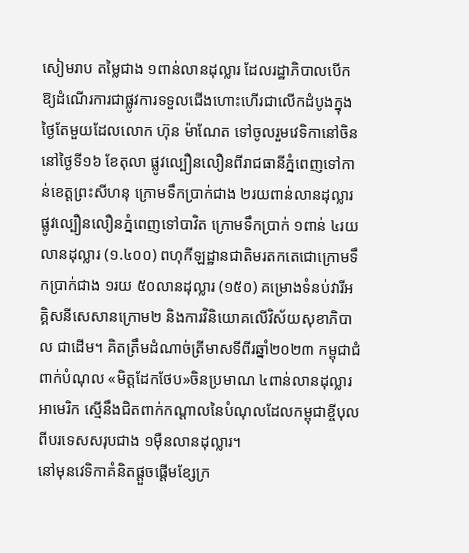សៀមរាប តម្លៃជាង ១ពាន់លានដុល្លារ ដែលរដ្ឋាភិបាលបើកឱ្យដំណើរការជាផ្លូវការទទួលជើងហោះហើរជាលើកដំបូងក្នុងថ្ងៃតែមួយដែលលោក ហ៊ុន ម៉ាណែត ទៅចូលរួមវេទិកានៅចិននៅថ្ងៃទី១៦ ខែតុលា ផ្លូវល្បឿនលឿនពីរាជធានីភ្នំពេញទៅកាន់ខេត្តព្រះសីហនុ ក្រោមទឹកប្រាក់ជាង ២រយពាន់លានដុល្លារ ផ្លូវល្បឿនលឿនភ្នំពេញទៅបាវិត ក្រោមទឹកប្រាក់ ១ពាន់ ៤រយលានដុល្លារ (១.៤០០) ពហុកីឡដ្ឋានជាតិមរតកតេជោក្រោមទឹកប្រាក់ជាង ១រយ ៥០លានដុល្លារ (១៥០) គម្រោងទំនប់វារីអគ្គិសនីសេសានក្រោម២ និងការវិនិយោគលើវិស័យសុខាភិបាល ជាដើម។ គិតត្រឹមដំណាច់ត្រីមាសទីពីរឆ្នាំ២០២៣ កម្ពុជាជំពាក់បំណុល «មិត្តដែកថែប»ចិនប្រមាណ ៤ពាន់លានដុល្លារអាមេរិក ស្មើនឹងជិតពាក់កណ្ដាលនៃបំណុលដែលកម្ពុជាខ្ចីបុលពីបរទេសសរុបជាង ១ម៉ឺនលានដុល្លារ។
នៅមុនវេទិកាគំនិតផ្ដួចផ្ដើមខ្សែក្រ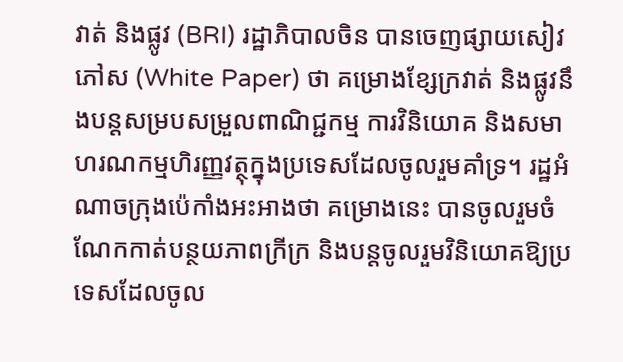វាត់ និងផ្លូវ (BRI) រដ្ឋាភិបាលចិន បានចេញផ្សាយសៀវភៅស (White Paper) ថា គម្រោងខ្សែក្រវាត់ និងផ្លូវនឹងបន្តសម្របសម្រួលពាណិជ្ជកម្ម ការវិនិយោគ និងសមាហរណកម្មហិរញ្ញវត្ថុក្នុងប្រទេសដែលចូលរួមគាំទ្រ។ រដ្ឋអំណាចក្រុងប៉េកាំងអះអាងថា គម្រោងនេះ បានចូលរួមចំណែកកាត់បន្ថយភាពក្រីក្រ និងបន្តចូលរួមវិនិយោគឱ្យប្រទេសដែលចូល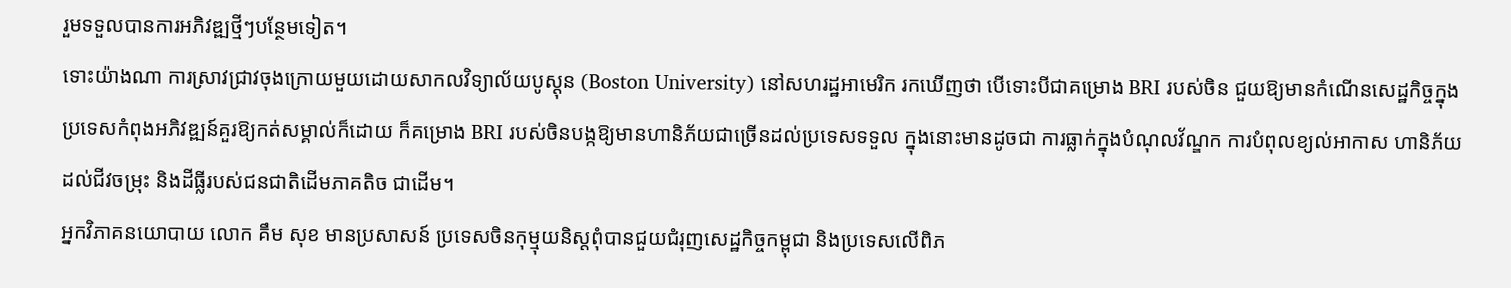រួមទទួលបានការអភិវឌ្ឍថ្មីៗបន្ថែមទៀត។
ទោះយ៉ាងណា ការស្រាវជ្រាវចុងក្រោយមួយដោយសាកលវិទ្យាល័យបូស្តុន (Boston University) នៅសហរដ្ឋអាមេរិក រកឃើញថា បើទោះបីជាគម្រោង BRI របស់ចិន ជួយឱ្យមានកំណើនសេដ្ឋកិច្ចក្នុងប្រទេសកំពុងអភិវឌ្ឍន៍គួរឱ្យកត់សម្គាល់ក៏ដោយ ក៏គម្រោង BRI របស់ចិនបង្កឱ្យមានហានិភ័យជាច្រើនដល់ប្រទេសទទួល ក្នុងនោះមានដូចជា ការធ្លាក់ក្នុងបំណុលវ័ណ្ឌក ការបំពុលខ្យល់អាកាស ហានិភ័យដល់ជីវចម្រុះ និងដីធ្លីរបស់ជនជាតិដើមភាគតិច ជាដើម។
អ្នកវិភាគនយោបាយ លោក គឹម សុខ មានប្រសាសន៍ ប្រទេសចិនកុម្មុយនិស្តពុំបានជួយជំរុញសេដ្ឋកិច្ចកម្ពុជា និងប្រទេសលើពិភ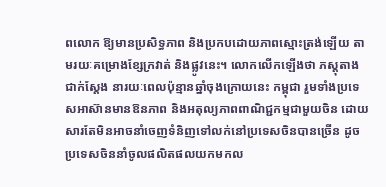ពលោក ឱ្យមានប្រសិទ្ធភាព និងប្រកបដោយភាពស្មោះត្រង់ឡើយ តាមរយៈគម្រោងខ្សែក្រវាត់ និងផ្លូវនេះ។ លោកលើកឡើងថា ភស្តុតាងជាក់ស្ដែង នារយៈពេលប៉ុន្មានឆ្នាំចុងក្រោយនេះ កម្ពុជា រួមទាំងប្រទេសអាស៊ានមានឱនភាព និងអតុល្យភាពពាណិជ្ជកម្មជាមួយចិន ដោយសារតែមិនអាចនាំចេញទំនិញទៅលក់នៅប្រទេសចិនបានច្រើន ដូចប្រទេសចិននាំចូលផលិតផលយកមកល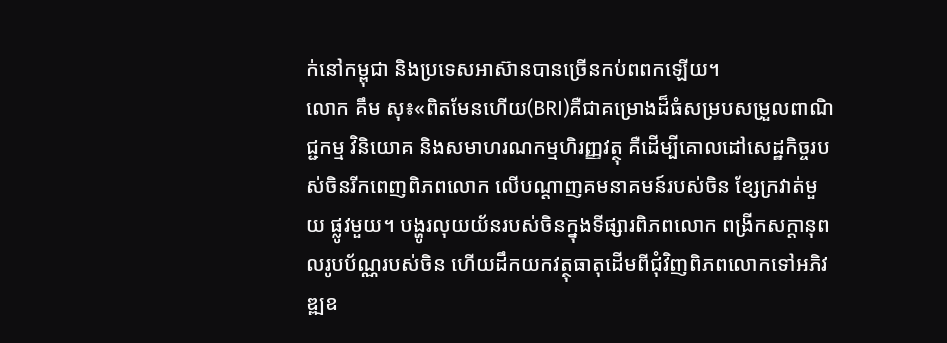ក់នៅកម្ពុជា និងប្រទេសអាស៊ានបានច្រើនកប់ពពកឡើយ។
លោក គឹម សុ៖«ពិតមែនហើយ(BRI)គឺជាគម្រោងដ៏ធំសម្របសម្រួលពាណិជ្ជកម្ម វិនិយោគ និងសមាហរណកម្មហិរញ្ញវត្ថុ គឺដើម្បីគោលដៅសេដ្ឋកិច្ចរបស់ចិនរីកពេញពិភពលោក លើបណ្ដាញគមនាគមន៍របស់ចិន ខ្សែក្រវាត់មួយ ផ្លូវមួយ។ បង្ហូរលុយយ័នរបស់ចិនក្នុងទីផ្សារពិភពលោក ពង្រីកសក្ដានុពលរូបប័ណ្ណរបស់ចិន ហើយដឹកយកវត្ថុធាតុដើមពីជុំវិញពិភពលោកទៅអភិវឌ្ឍឧ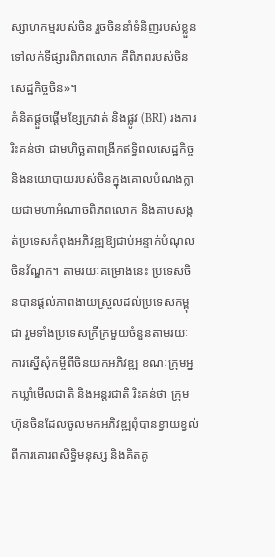ស្សាហកម្មរបស់ចិន រួចចិននាំទំនិញរបស់ខ្លួន ទៅលក់ទីផ្សារពិភពលោក គឺពិភពរបស់ចិន សេដ្ឋកិច្ចចិន»។
គំនិតផ្ដួចផ្ដើមខ្សែក្រវាត់ និងផ្លូវ (BRI) រងការរិះគន់ថា ជាមហិច្ឆតាពង្រីកឥទ្ធិពលសេដ្ឋកិច្ច និងនយោបាយរបស់ចិនក្នុងគោលបំណងក្លាយជាមហាអំណាចពិភពលោក និងគាបសង្កត់ប្រទេសកំពុងអភិវឌ្ឍឱ្យជាប់អន្ទាក់បំណុលចិនវ័ណ្ឌក។ តាមរយៈគម្រោងនេះ ប្រទេសចិនបានផ្ដល់ភាពងាយស្រួលដល់ប្រទេសកម្ពុជា រួមទាំងប្រទេសក្រីក្រមួយចំនួនតាមរយៈការស្នើសុំកម្ចីពីចិនយកអភិវឌ្ឍ ខណៈក្រុមអ្នកឃ្លាំមើលជាតិ និងអន្តរជាតិ រិះគន់ថា ក្រុមហ៊ុនចិនដែលចូលមកអភិវឌ្ឍពុំបានខ្វាយខ្វល់ពីការគោរពសិទ្ធិមនុស្ស និងគិតគូ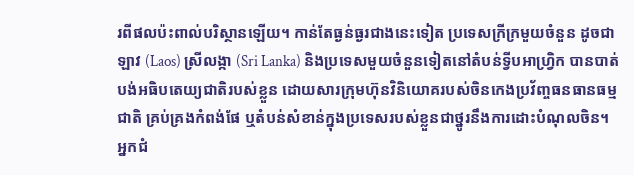រពីផលប៉ះពាល់បរិស្ថានឡើយ។ កាន់តែធ្ងន់ធ្ងរជាងនេះទៀត ប្រទេសក្រីក្រមួយចំនួន ដូចជា ឡាវ (Laos) ស្រីលង្កា (Sri Lanka) និងប្រទេសមួយចំនួនទៀតនៅតំបន់ទ្វីបអាហ្វ្រិក បានបាត់បង់អធិបតេយ្យជាតិរបស់ខ្លួន ដោយសារក្រុមហ៊ុនវិនិយោគរបស់ចិនកេងប្រវ័ញ្ចធនធានធម្មជាតិ គ្រប់គ្រងកំពង់ផែ ឬតំបន់សំខាន់ក្នុងប្រទេសរបស់ខ្លួនជាថ្នូរនឹងការដោះបំណុលចិន។
អ្នកជំ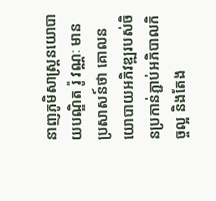នាញភូមិសាស្ត្រនយោបាយបណ្ឌិត រ៉ូ វណ្ណៈ មានប្រសាសន៍ថា គោលនយោបាយអភិវឌ្ឍរបស់ចិនប្រកាន់ភ្ជាប់អភិបាលកិច្ចល្អ និងតែង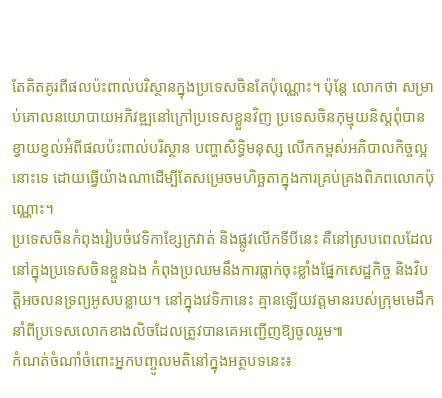តែគិតគូរពីផលប៉ះពាល់បរិស្ថានក្នុងប្រទេសចិនតែប៉ុណ្ណោះ។ ប៉ុន្តែ លោកថា សម្រាប់គោលនយោបាយអភិវឌ្ឍនៅក្រៅប្រទេសខ្លួនវិញ ប្រទេសចិនកុម្មុយនិស្តពុំបានខ្វាយខ្វល់អំពីផលប៉ះពាល់បរិស្ថាន បញ្ហាសិទ្ធិមនុស្ស លើកកម្ពស់អភិបាលកិច្ចល្អនោះទេ ដោយធ្វើយ៉ាងណាដើម្បីតែសម្រេចមហិច្ឆតាក្នុងការគ្រប់គ្រងពិភពលោកប៉ុណ្ណោះ។
ប្រទេសចិនកំពុងរៀបចំវេទិកាខ្សែក្រវាត់ និងផ្លូវលើកទីបីនេះ គឺនៅស្របពេលដែលនៅក្នុងប្រទេសចិនខ្លួនឯង កំពុងប្រឈមនឹងការធ្លាក់ចុះខ្លាំងផ្នែកសេដ្ឋកិច្ច និងវិបត្តិអចលនទ្រព្យអូសបន្លាយ។ នៅក្នុងវេទិកានេះ គ្មានឡើយវត្តមានរបស់ក្រុមមេដឹកនាំពីប្រទេសលោកខាងលិចដែលត្រូវបានគេអញ្ជើញឱ្យចូលរួម៕
កំណត់ចំណាំចំពោះអ្នកបញ្ចូលមតិនៅក្នុងអត្ថបទនេះ៖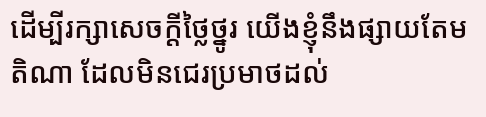ដើម្បីរក្សាសេចក្ដីថ្លៃថ្នូរ យើងខ្ញុំនឹងផ្សាយតែមតិណា ដែលមិនជេរប្រមាថដល់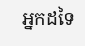អ្នកដទៃ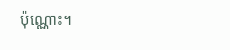ប៉ុណ្ណោះ។